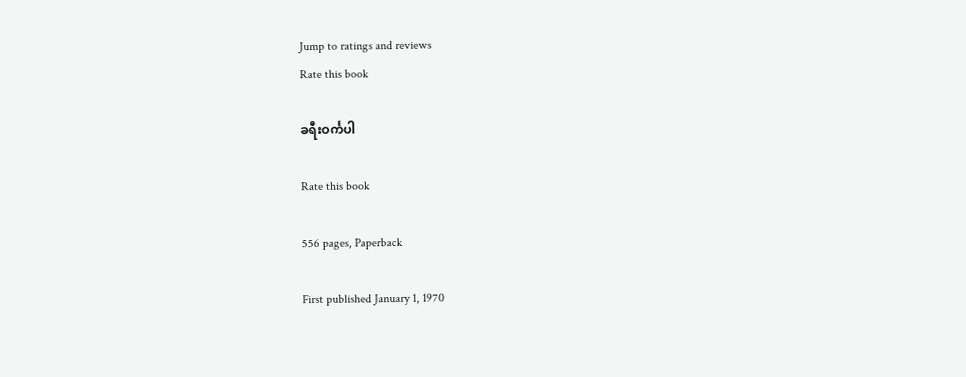Jump to ratings and reviews
Rate this book

ခရီးဝင်္ကပါ

Rate this book

556 pages, Paperback

First published January 1, 1970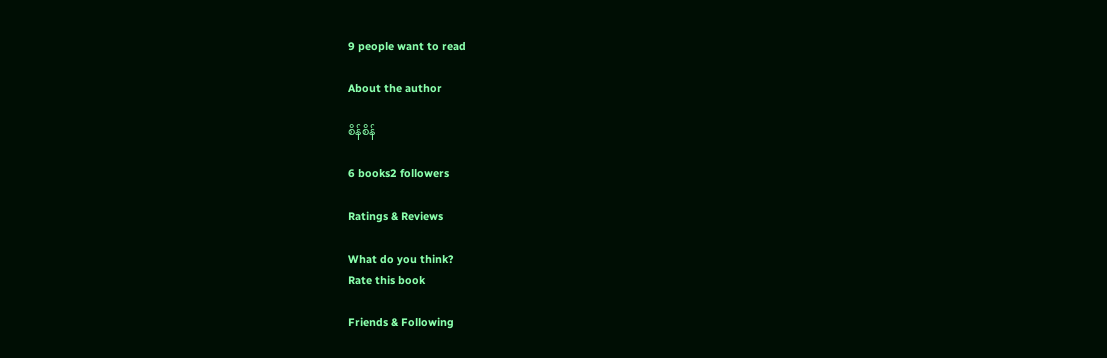9 people want to read

About the author

စိန်စိန်

6 books2 followers

Ratings & Reviews

What do you think?
Rate this book

Friends & Following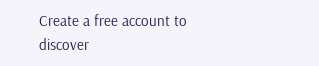Create a free account to discover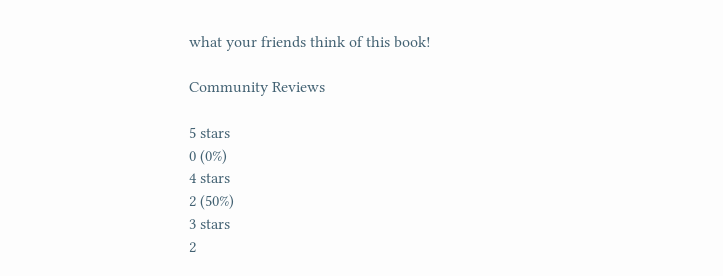what your friends think of this book!

Community Reviews

5 stars
0 (0%)
4 stars
2 (50%)
3 stars
2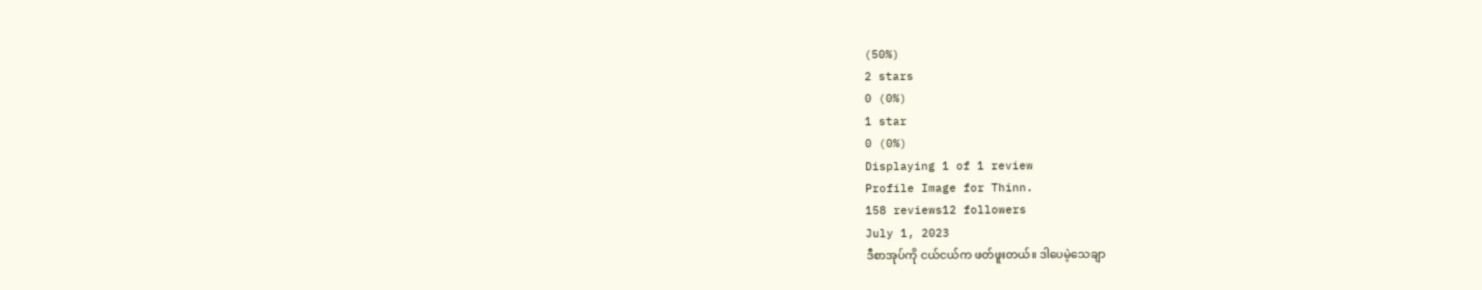(50%)
2 stars
0 (0%)
1 star
0 (0%)
Displaying 1 of 1 review
Profile Image for Thinn.
158 reviews12 followers
July 1, 2023
ဒီစာအုပ်ကို ငယ်ငယ်က ဖတ်ဖူးတယ်။ ဒါပေမဲ့သေချာ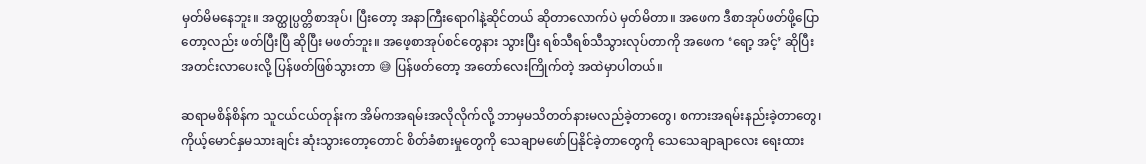မှတ်မိမနေဘူး။ အတ္ထုပ္ပတ္တိစာအုပ်၊ ပြီးတော့ အနာကြီးရောဂါနဲ့ဆိုင်တယ် ဆိုတာလောက်ပဲ မှတ်မိတာ။ အဖေက ဒီစာအုပ်ဖတ်ဖို့ပြောတော့လည်း ဖတ်ပြီးပြီ ဆိုပြီး မဖတ်ဘူး။ အဖေ့စာအုပ်စင်တွေနား သွားပြီး ရစ်သီရစ်သီသွားလုပ်တာကို အဖေက ‘ရော့ အင့်’ ဆိုပြီး အတင်းလာပေးလို့ ပြန်ဖတ်ဖြစ်သွားတာ 😅 ပြန်ဖတ်တော့ အတော်လေးကြိုက်တဲ့ အထဲမှာပါတယ်။

ဆရာမစိန်စိန်က သူငယ်ငယ်တုန်းက အိမ်ကအရမ်းအလိုလိုက်လို့ ဘာမှမသိတတ်နားမလည်ခဲ့တာတွေ၊ စကားအရမ်းနည်းခဲ့တာတွေ၊ ကိုယ့်မောင်နှမသားချင်း ဆုံးသွားတော့တောင် စိတ်ခံစားမှုတွေကို သေချာမဖော်ပြနိုင်ခဲ့တာတွေကို သေသေချာချာလေး ရေးထား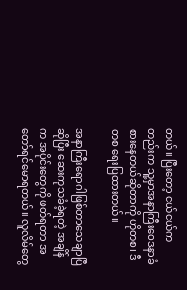တယ်။ ပြီးတော့ ငယ်ငယ်ကတည်းက သူ့မှာအနာကြီးဝေဒနာခံစားနေတယ်ဆိုတာကို ဟိုတစ၊ ဒီတစ ရေးပြထားတယ်။

အနာကြီးရောဂါဖြစ်တာသေချာပြီ ဆိုပြီး ဆေးကုသခံခဲ့ရတဲ့ အချိန်က အပိုင်းတွေကို ဖတ်ရတာ အတော်ရင်မောရတယ်။ လူလိမ်တွေ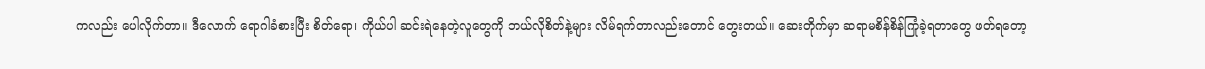ကလည်း ပေါလိုက်တာ။ ဒီလောက် ရောဂါခံစားပြီး စိတ်ရော၊ ကိုယ်ပါ ဆင်းရဲနေတဲ့လူတွေကို ဘယ်လိုစိတ်နဲ့များ လိမ်ရက်တာလည်းတောင် တွေးတယ်။ ဆေးတိုက်မှာ ဆရာမစိန်စိန်ကြုံခဲ့ရတာတွေ ဖတ်ရတော့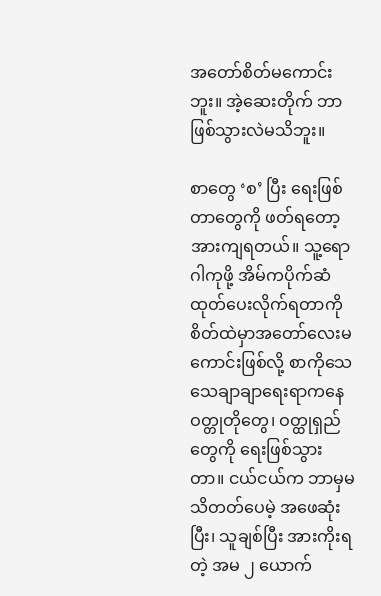အတော်စိတ်မကောင်းဘူး။ အဲ့ဆေးတိုက် ဘာဖြစ်သွားလဲမသိဘူး။

စာတွေ ‘စ’ ပြီး ရေးဖြစ်တာတွေကို ဖတ်ရတော့ အားကျရတယ်။ သူ့ရောဂါကုဖို့ အိမ်ကပိုက်ဆံထုတ်ပေးလိုက်ရတာကို စိတ်ထဲမှာအတော်လေးမကောင်းဖြစ်လို့ စာကိုသေသေချာချာရေးရာကနေ ဝတ္တုတိုတွေ၊ ဝတ္ထုရှည်တွေကို ရေးဖြစ်သွားတာ။ ငယ်ငယ်က ဘာမှမသိတတ်ပေမဲ့ အဖေဆုံးပြီး၊ သူချစ်ပြီး အားကိုးရတဲ့ အမ ၂ ယောက်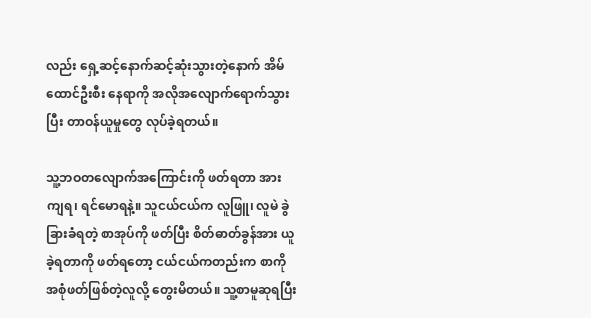လည်း ရှေ့ဆင့်နောက်ဆင့်ဆုံးသွားတဲ့နောက် အိမ်ထောင်ဦးစီး နေရာကို အလိုအလျောက်ရောက်သွားပြီး တာဝန်ယူမှုတွေ လုပ်ခဲ့ရတယ်။

သူ့ဘဝတလျောက်အကြောင်းကို ဖတ်ရတာ အားကျရ၊ ရင်မောရနဲ့။ သူငယ်ငယ်က လူဖြူ၊ လူမဲ ခွဲခြားခံရတဲ့ စာအုပ်ကို ဖတ်ပြီး စိတ်ဓာတ်ခွန်အား ယူခဲ့ရတာကို ဖတ်ရတော့ ငယ်ငယ်ကတည်းက စာကို အစုံဖတ်ဖြစ်တဲ့လူလို့ တွေးမိတယ်။ သူ့စာမူဆုရပြီး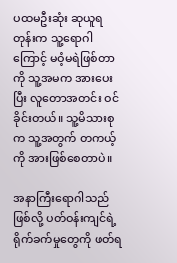ပထမဦးဆုံး ဆုယူရတုန်းက သူ့ရောဂါကြောင့် မဝံ့မရဲဖြစ်တာကို သူ့အမက အားပေးပြီး လူတောအတင်း ဝင်ခိုင်းတယ်။ သူ့မိသားစုက သူ့အတွက် တကယ့်ကို အားဖြစ်စေတာပဲ။

အနာကြီးရောဂါသည်ဖြစ်လို့ ပတ်ဝန်းကျင်ရဲ့ ရိုက်ခက်မှုတွေကို ဖတ်ရ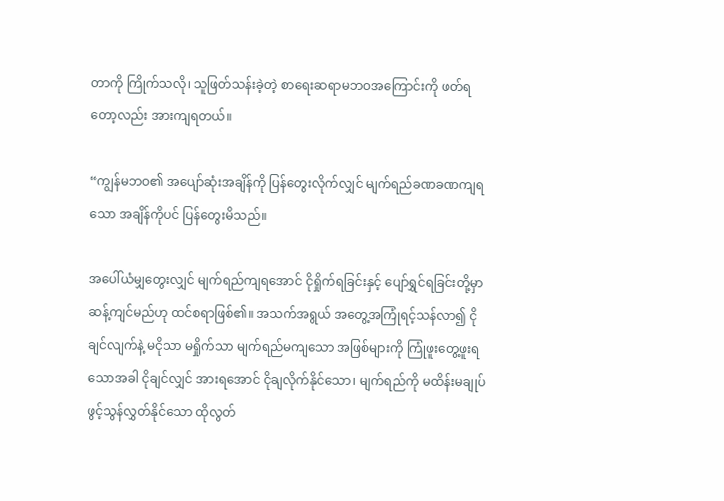တာကို ကြိုက်သလို၊ သူဖြတ်သန်းခဲ့တဲ့ စာရေးဆရာမဘဝအကြောင်းကို ဖတ်ရတော့လည်း အားကျရတယ်။

“ကျွန်မဘဝ၏ အပျော်ဆုံးအချိန်ကို ပြန်တွေးလိုက်လျှင် မျက်ရည်ခဏခဏကျရသော အချိန်ကိုပင် ပြန်တွေးမိသည်။

အပေါ်ယံမျှတွေးလျှင် မျက်ရည်ကျရအောင် ငိုရှိုက်ရခြင်းနှင့် ပျော်ရွှင်ရခြင်းတို့မှာ ဆန့်ကျင်မည်ဟု ထင်စရာဖြစ်၏။ အသက်အရွယ် အတွေ့အကြုံရင့်သန်လာ၍ ငိုချင်လျက်နဲ့ မငိုသာ မရှိုက်သာ မျက်ရည်မကျသော အဖြစ်များကို ကြုံဖူးတွေ့ဖူးရသောအခါ ငိုချင်လျှင် အားရအောင် ငိုချလိုက်နိုင်သော၊ မျက်ရည်ကို မထိန်းမချုပ် ဖွင့်သွန်လွှတ်နိုင်သော ထိုလွတ်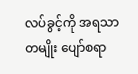လပ်ခွင့်ကို အရသာတမျိုး ပျော်စရာ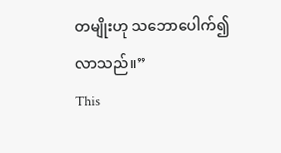တမျိုးဟု သဘောပေါက်၍ လာသည်။”
This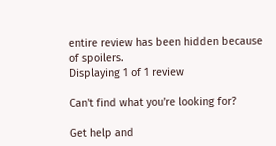entire review has been hidden because of spoilers.
Displaying 1 of 1 review

Can't find what you're looking for?

Get help and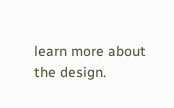learn more about the design.